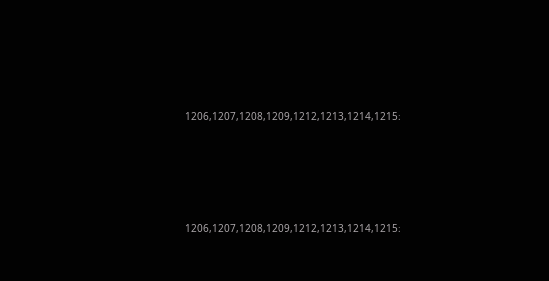1206,1207,1208,1209,1212,1213,1214,1215։







1206,1207,1208,1209,1212,1213,1214,1215։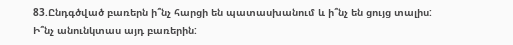83.Ընդգծված բառերն ի՞նչ հարցի են պատասխանում և ի՞նչ են ցույց տալիս: Ի՞նչ անունկտաս այդ բառերին: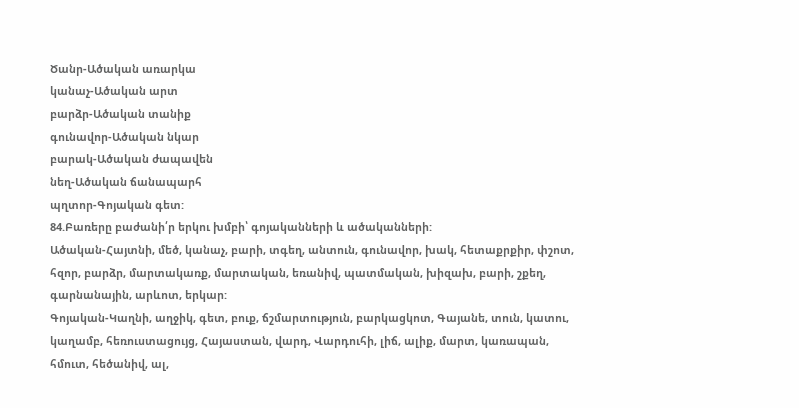Ծանր-Ածական առարկա
կանաչ-Ածական արտ
բարձր-Ածական տանիք
գունավոր-Ածական նկար
բարակ-Ածական ժապավեն
նեղ-Ածական ճանապարհ
պղտոր-Գոյական գետ:
84.Բառերը բաժանի՛ր երկու խմբի՝ գոյականների և ածականների:
Ածական-Հայտնի, մեծ, կանաչ, բարի, տգեղ, անտուն, գունավոր, խակ, հետաքրքիր, փշոտ, հզոր, բարձր, մարտակառք, մարտական, եռանիվ, պատմական, խիզախ, բարի, շքեղ, գարնանային, արևոտ, երկար:
Գոյական-Կաղնի, աղջիկ, գետ, բուք, ճշմարտություն, բարկացկոտ, Գայանե, տուն, կատու, կաղամբ, հեռուստացույց, Հայաստան, վարդ, Վարդուհի, լիճ, ալիք, մարտ, կառապան, հմուտ, հեծանիվ, ալ,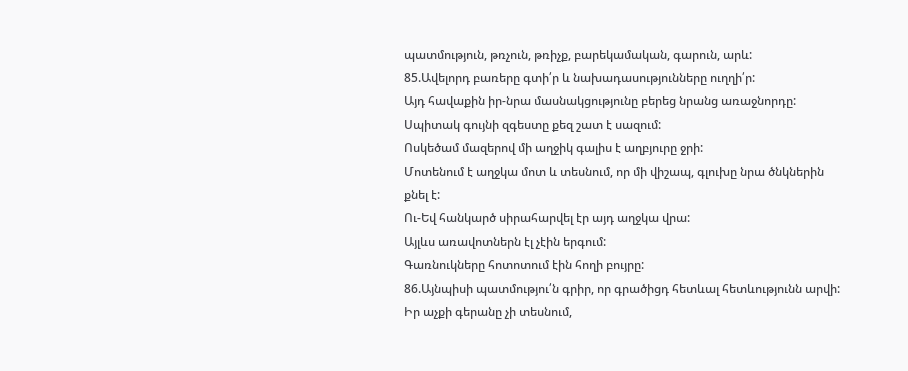պատմություն, թռչուն, թռիչք, բարեկամական, գարուն, արև:
85.Ավելորդ բառերը գտի՛ր և նախադասությունները ուղղի՛ր:
Այդ հավաքին իր-նրա մասնակցությունը բերեց նրանց առաջնորդը:
Սպիտակ գույնի զգեստը քեզ շատ է սազում:
Ոսկեծամ մազերով մի աղջիկ գալիս է աղբյուրը ջրի:
Մոտենում է աղջկա մոտ և տեսնում, որ մի վիշապ, գլուխը նրա ծնկներին քնել է:
Ու-Եվ հանկարծ սիրահարվել էր այդ աղջկա վրա:
Այլևս առավոտներն էլ չէին երգում:
Գառնուկները հոտոտում էին հողի բույրը:
86.Այնպիսի պատմությու՛ն գրիր, որ գրածիցդ հետևալ հետևությունն արվի:
Իր աչքի գերանը չի տեսնում,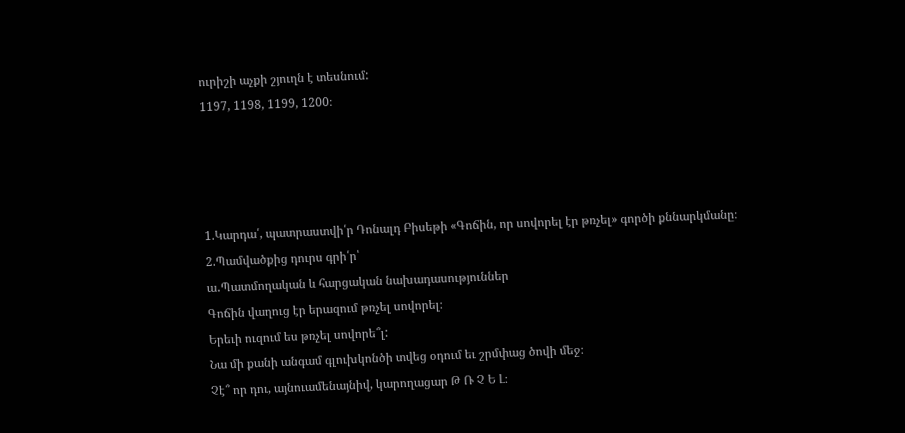ուրիշի աչքի շյուղն է տեսնում:
1197, 1198, 1199, 1200։




1.Կարդա՛, պատրաստվի՛ր Դոնալդ Բիսեթի «Գոճին, որ սովորել էր թռչել» գործի քննարկմանը։
2.Պամվածքից դուրս գրի՛ր՝
ա․Պատմողական և հարցական նախադասություններ
Գոճին վաղուց էր երազում թռչել սովորել։
Երեւի ուզում ես թռչել սովորե՞լ:
Նա մի քանի անգամ գլուխկոնծի տվեց օդում եւ շրմփաց ծովի մեջ։
Չէ՞ որ դու, այնուամենայնիվ, կարողացար Թ Ռ Չ Ե Լ։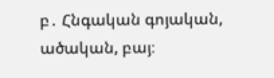բ․ Հնգական գոյական, ածական, բայ։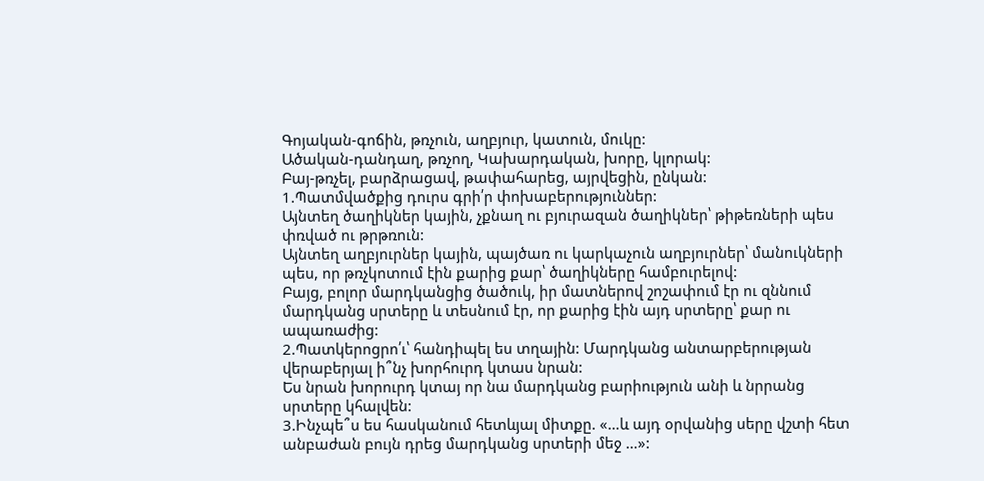Գոյական-գոճին, թռչուն, աղբյուր, կատուն, մուկը:
Ածական-դանդաղ, թռչող, Կախարդական, խորը, կլորակ:
Բայ-թռչել, բարձրացավ, թափահարեց, այրվեցին, ընկան:
1.Պատմվածքից դուրս գրի՛ր փոխաբերություններ:
Այնտեղ ծաղիկներ կային, չքնաղ ու բյուրազան ծաղիկներ՝ թիթեռների պես փռված ու թրթռուն:
Այնտեղ աղբյուրներ կային, պայծառ ու կարկաչուն աղբյուրներ՝ մանուկների պես, որ թռչկոտում էին քարից քար՝ ծաղիկները համբուրելով:
Բայց, բոլոր մարդկանցից ծածուկ, իր մատներով շոշափում էր ու զննում մարդկանց սրտերը և տեսնում էր, որ քարից էին այդ սրտերը՝ քար ու ապառաժից:
2.Պատկերոցրո՛ւ՝ հանդիպել ես տղային: Մարդկանց անտարբերության վերաբերյալ ի՞նչ խորհուրդ կտաս նրան:
Ես նրան խորուրդ կտայ որ նա մարդկանց բարիություն անի և նրրանց սրտերը կհալվեն:
3.Ինչպե՞ս ես հասկանում հետևյալ միտքը. «…և այդ օրվանից սերը վշտի հետ անբաժան բույն դրեց մարդկանց սրտերի մեջ …»: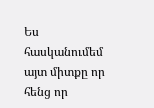Ես հասկանումեմ այտ միտքը որ հենց որ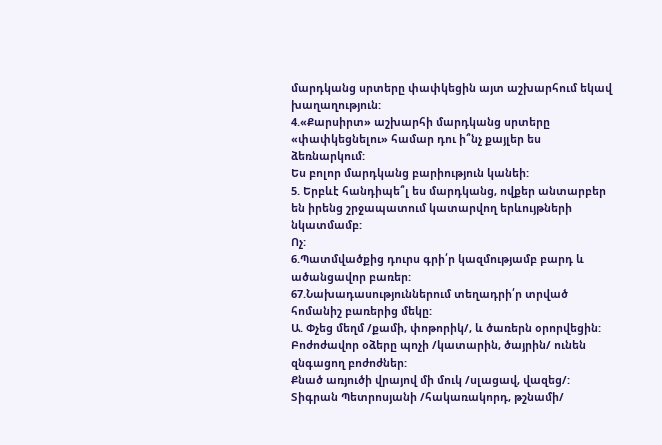մարդկանց սրտերը փափկեցին այտ աշխարհում եկավ խաղաղություն:
4.«Քարսիրտ» աշխարհի մարդկանց սրտերը «փափկեցնելու» համար դու ի՞նչ քայլեր ես ձեռնարկում:
Ես բոլոր մարդկանց բարիություն կանեի:
5. Երբևէ հանդիպե՞լ ես մարդկանց, ովքեր անտարբեր են իրենց շրջապատում կատարվող երևույթների նկատմամբ:
Ոչ:
6.Պատմվածքից դուրս գրի՛ր կազմությամբ բարդ և ածանցավոր բառեր:
67.Նախադասություններում տեղադրի՛ր տրված հոմանիշ բառերից մեկը:
Ա. Փչեց մեղմ /քամի, փոթորիկ/, և ծառերն օրորվեցին:
Բոժոժավոր օձերը պոչի /կատարին, ծայրին/ ունեն զնգացող բոժոժներ:
Քնած առյուծի վրայով մի մուկ /սլացավ, վազեց/:
Տիգրան Պետրոսյանի /հակառակորդ, թշնամի/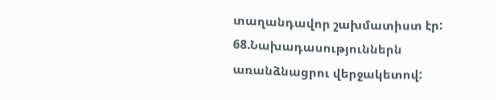տաղանդավոր շախմատիստ էր:
68.Նախադասություններն առանձնացրու վերջակետով: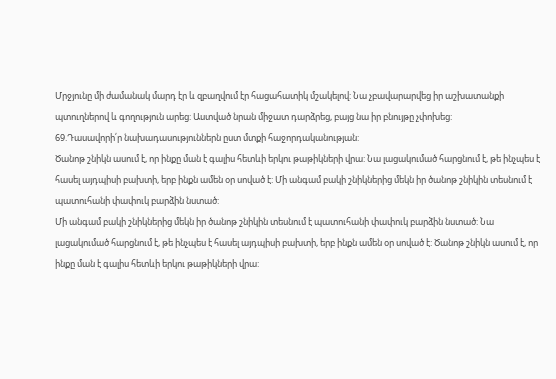Մրջյունը մի ժամանակ մարդ էր և զբաղվում էր հացահատիկ մշակելով: Նա չբավարարվեց իր աշխատանքի պտուղներով և գողություն արեց: Աստված նրան միջատ դարձրեց, բայց նա իր բնույթը չփոխեց:
69.Դասավորի՛ր նախադասություններն ըստ մտքի հաջորդականության:
Ծանոթ շնիկն ասում է, որ ինքը ման է գալիս հետևի երկու թաթիկների վրա: Նա լացակումած հարցնում է, թե ինչպես է հասել այդպիսի բախտի, երբ ինքն ամեն օր սոված է: Մի անգամ բակի շնիկներից մեկն իր ծանոթ շնիկին տեսնում է պատուհանի փափուկ բարձին նստած:
Մի անգամ բակի շնիկներից մեկն իր ծանոթ շնիկին տեսնում է պատուհանի փափուկ բարձին նստած: Նա լացակումած հարցնում է, թե ինչպես է հասել այդպիսի բախտի, երբ ինքն ամեն օր սոված է: Ծանոթ շնիկն ասում է, որ ինքը ման է գալիս հետևի երկու թաթիկների վրա: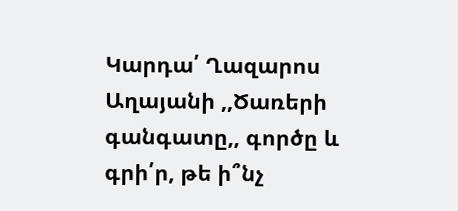Կարդա՛ Ղազարոս Աղայանի ,,Ծառերի գանգատը,, գործը և գրի՛ր, թե ի՞նչ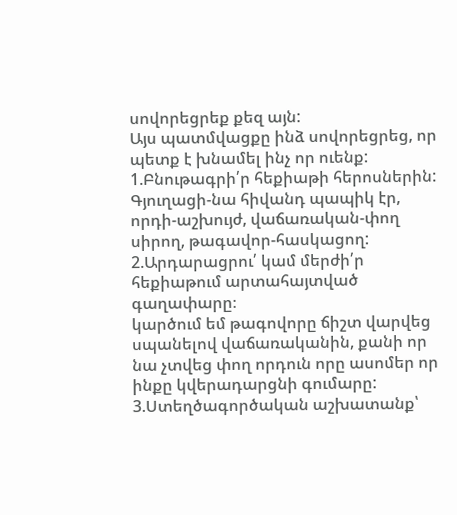սովորեցրեք քեզ այն:
Այս պատմվացքը ինձ սովորեցրեց, որ պետք է խնամել ինչ որ ուենք:
1.Բնութագրի՛ր հեքիաթի հերոսներին:
Գյուղացի-նա հիվանդ պապիկ էր, որդի-աշխույժ, վաճառական-փող սիրող, թագավոր-հասկացող:
2.Արդարացրու՛ կամ մերժի՛ր հեքիաթում արտահայտված գաղափարը։
կարծում եմ թագովորը ճիշտ վարվեց սպանելով վաճառականին, քանի որ նա չտվեց փող որդուն որը ասոմեր որ ինքը կվերադարցնի գումարը:
3.Ստեղծագործական աշխատանք՝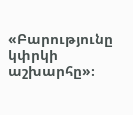«Բարությունը կփրկի աշխարհը»։